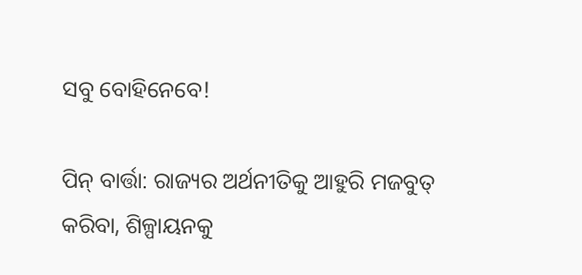ସବୁ ବୋହିନେବେ!

ପିନ୍ ବାର୍ତ୍ତା: ରାଜ୍ୟର ଅର୍ଥନୀତିକୁ ଆହୁରି ମଜବୁତ୍ କରିବା, ଶିଳ୍ପାୟନକୁ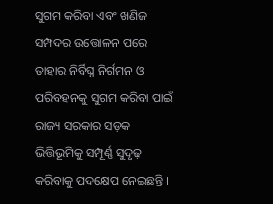ସୁଗମ କରିବା ଏବଂ ଖଣିଜ ସମ୍ପଦର ଉତ୍ତୋଳନ ପରେ ତାହାର ନିର୍ବିଘ୍ନ ନିର୍ଗମନ ଓ ପରିବହନକୁ ସୁଗମ କରିବା ପାଇଁ ରାଜ୍ୟ ସରକାର ସଡ଼କ ଭିତ୍ତିଭୂମିକୁ ସମ୍ପୂର୍ଣ୍ଣ ସୁଦୃଢ଼ କରିବାକୁ ପଦକ୍ଷେପ ନେଇଛନ୍ତି ।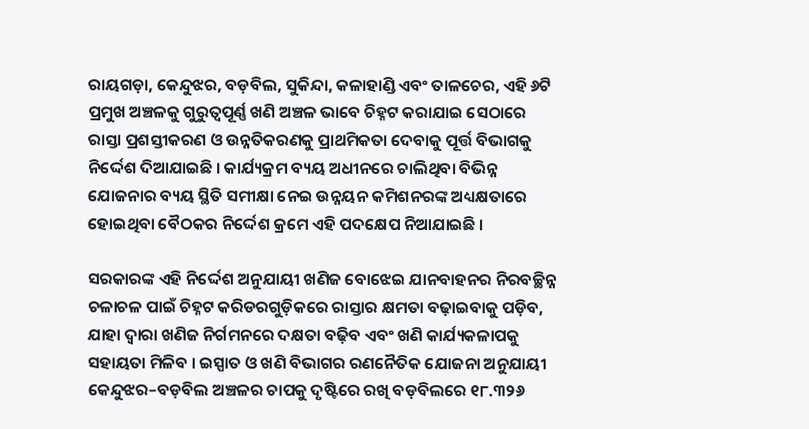ରାୟଗଡ଼ା, କେନ୍ଦୁଝର, ବଡ଼ବିଲ, ସୁକିନ୍ଦା, କଳାହାଣ୍ଡି ଏବଂ ତାଳଚେର, ଏହି ୬ଟି ପ୍ରମୁଖ ଅଞ୍ଚଳକୁ ଗୁରୁତ୍ୱପୂର୍ଣ୍ଣ ଖଣି ଅଞ୍ଚଳ ଭାବେ ଚିହ୍ନଟ କରାଯାଇ ସେଠାରେ ରାସ୍ତା ପ୍ରଶସ୍ତୀକରଣ ଓ ଉନ୍ନତିକରଣକୁ ପ୍ରାଥମିକତା ଦେବାକୁ ପୂର୍ତ୍ତ ବିଭାଗକୁ ନିର୍ଦ୍ଦେଶ ଦିଆଯାଇଛି । କାର୍ଯ୍ୟକ୍ରମ ବ୍ୟୟ ଅଧୀନରେ ଚାଲିଥିବା ବିଭିନ୍ନ ଯୋଜନାର ବ୍ୟୟ ସ୍ଥିତି ସମୀକ୍ଷା ନେଇ ଉନ୍ନୟନ କମିଶନରଙ୍କ ଅଧ୍ୟକ୍ଷତାରେ ହୋଇଥିବା ବୈଠକର ନିର୍ଦ୍ଦେଶ କ୍ରମେ ଏହି ପଦକ୍ଷେପ ନିଆଯାଇଛି ।

ସରକାରଙ୍କ ଏହି ନିର୍ଦ୍ଦେଶ ଅନୁଯାୟୀ ଖଣିଜ ବୋଝେଇ ଯାନବାହନର ନିରବଚ୍ଛିନ୍ନ ଚଳାଚଳ ପାଇଁ ଚିହ୍ନଟ କରିଡରଗୁଡ଼ିକରେ ରାସ୍ତାର କ୍ଷମତା ବଢ଼ାଇବାକୁ ପଡ଼ିବ, ଯାହା ଦ୍ୱାରା ଖଣିଜ ନିର୍ଗମନରେ ଦକ୍ଷତା ବଢ଼ିବ ଏବଂ ଖଣି କାର୍ଯ୍ୟକଳାପକୁ ସହାୟତା ମିଳିବ । ଇସ୍ପାତ ଓ ଖଣି ବିଭାଗର ରଣନୈତିକ ଯୋଜନା ଅନୁଯାୟୀ କେନ୍ଦୁଝର–ବଡ଼ବିଲ ଅଞ୍ଚଳର ଚାପକୁ ଦୃଷ୍ଟିରେ ରଖି ବଡ଼ବିଲରେ ୧୮.୩୨୬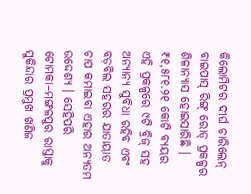କିଲୋମିଟର ଦୀର୍ଘ ଚାରିଲେନ୍‌ ବାଇପାସ୍‌ ରିଙ୍ଗ୍‌ ରୋଡ୍‌ ପ୍ରକଳ୍ପର ଶିଳାନ୍ୟାସ ହୋଇସାରିଛି । ₹୧,୫୮୧.୨୧ କୋଟି ବ୍ୟୟର ଏହି ପ୍ରକଳ୍ପରେ ୯ଟି ବ୍ରିଜ୍ ସହ ଅନ୍ୟାନ୍ୟ ସୁବିଧା ରହିବ ଏବଂ ବଡ଼ବିଲ ସହରର ଯାତାୟାତ ଚାପ କମାଇବା ଏହାର ଅନ୍ୟତମ ଉଦ୍ଦେଶ୍ୟ । ସେହିପରି ଟୋମକା–ମଙ୍ଗଳପୁର ରାସ୍ତାକୁ ସୁକିନ୍ଦାର ପ୍ରମୁଖ ଖଣିଜ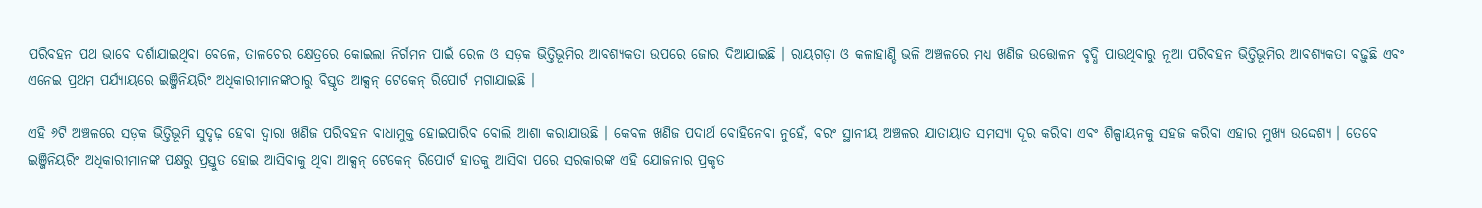ପରିବହନ ପଥ ଭାବେ ଦର୍ଶାଯାଇଥିବା ବେଳେ, ତାଳଚେର କ୍ଷେତ୍ରରେ କୋଇଲା ନିର୍ଗମନ ପାଇଁ ରେଳ ଓ ସଡ଼କ ଭିତ୍ତିଭୂମିର ଆବଶ୍ୟକତା ଉପରେ ଜୋର ଦିଆଯାଇଛି । ରାୟଗଡ଼ା ଓ କଳାହାଣ୍ଡି ଭଳି ଅଞ୍ଚଳରେ ମଧ୍ୟ ଖଣିଜ ଉତ୍ତୋଳନ ବୃଦ୍ଧି ପାଉଥିବାରୁ ନୂଆ ପରିବହନ ଭିତ୍ତିଭୂମିର ଆବଶ୍ୟକତା ବଢ଼ୁଛି ଏବଂ ଏନେଇ ପ୍ରଥମ ପର୍ଯ୍ୟାୟରେ ଇଞ୍ଜିନିୟରିଂ ଅଧିକାରୀମାନଙ୍କଠାରୁ ବିସ୍ତୃତ ଆକ୍ସନ୍‌ ଟେକେନ୍‌ ରିପୋର୍ଟ ମଗାଯାଇଛି ।

ଏହି ୬ଟି ଅଞ୍ଚଳରେ ସଡ଼କ ଭିତ୍ତିଭୂମି ସୁଦୃଢ଼ ହେବା ଦ୍ୱାରା ଖଣିଜ ପରିବହନ ବାଧାମୁକ୍ତ ହୋଇପାରିବ ବୋଲି ଆଶା କରାଯାଉଛି । କେବଳ ଖଣିଜ ପଦାର୍ଥ ବୋହିନେବା ନୁହେଁ, ବରଂ ସ୍ଥାନୀୟ ଅଞ୍ଚଳର ଯାତାୟାତ ସମସ୍ୟା ଦୂର କରିବା ଏବଂ ଶିଳ୍ପାୟନକୁ ସହଜ କରିବା ଏହାର ମୁଖ୍ୟ ଉଦ୍ଦେଶ୍ୟ । ତେବେ ଇଞ୍ଜିନିୟରିଂ ଅଧିକାରୀମାନଙ୍କ ପକ୍ଷରୁ ପ୍ରସ୍ତୁତ ହୋଇ ଆସିବାକୁ ଥିବା ଆକ୍ସନ୍‌ ଟେକେନ୍‌ ରିପୋର୍ଟ ହାତକୁ ଆସିବା ପରେ ସରକାରଙ୍କ ଏହି ଯୋଜନାର ପ୍ରକୃତ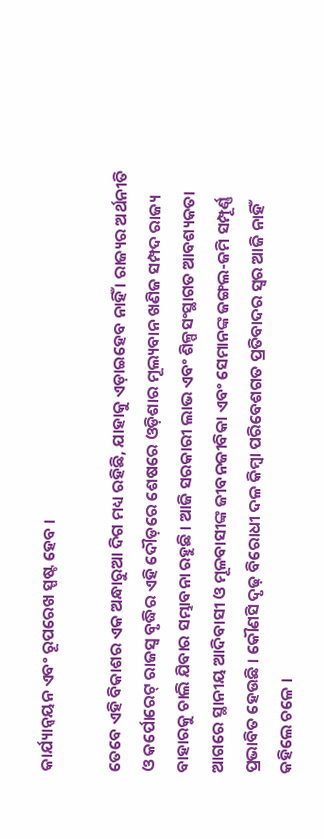କାର୍ଯ୍ୟାନ୍ୱୟନ ଏବଂ ରୂପରେଖ ସ୍ପଷ୍ଟ ହେବ ।

ତେବେ ଏହି ବିକାଶର ଏକ ଅନ୍ଧାରୁଆ ଦିଗ ମଧ୍ୟ ରହିଛି, ଯାହାକୁ ଏଡ଼ାଇହେବ ନାହିଁ । ରାଜ୍ୟର ଅର୍ଥନୀତି ଓ କର୍ପୋରେଟ୍ ରାଜସ୍ୱ ବୃଦ୍ଧିର ଏହି ଦୌଡ଼ରେ ଶେଷରେ ଓଡ଼ିଶାର ମୂଲ୍ୟବାନ ଖଣିଜ ସମ୍ପଦ ରାଜ୍ୟ ବାହାରକୁ ଚାଲି ଯିବାର ସମ୍ଭାବନା ରହୁଛି । ଆଜି ସରକାରୀ ଲାଭ ଏବଂ ଶିଳ୍ପସଂସ୍ଥାଗତ ଆବଶ୍ୟକତା ଆଗରେ ସ୍ଥାନୀୟ ଆଦିବାସୀ ଓ ମୂଳବାସୀଙ୍କ ଜୀବନଜୀବିକା ଏବଂ ସେମାନଙ୍କ ଜଙ୍ଗଲ-ଜମି ସମ୍ପୂର୍ଣ୍ଣ ପ୍ରଭାବିତ ହେଉଛି । କୌଣସି ଦୃଢ଼ ବିରୋଧୀ ଦଳ କିମ୍ବା ପରିବେଶଗତ ପ୍ରତିବାଦର ସ୍ୱର ଆଜି ନାହିଁ କହିଲେ ଚଳେ ।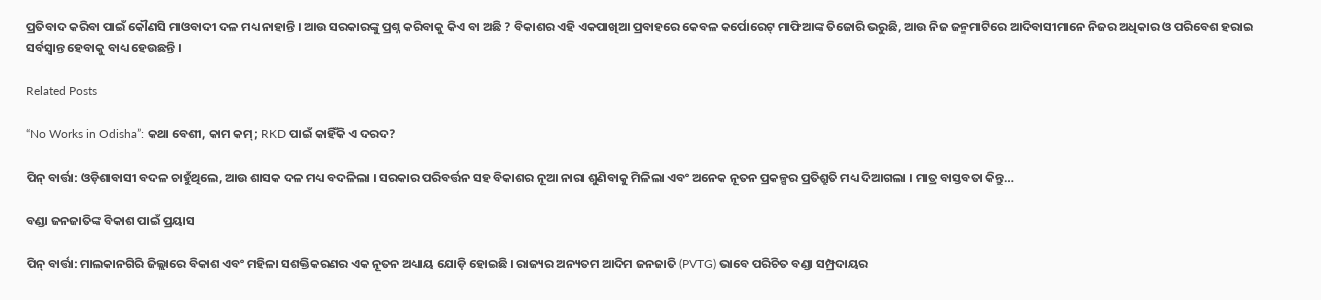ପ୍ରତିବାଦ କରିବା ପାଇଁ କୌଣସି ମାଓବାଦୀ ଦଳ ମଧ୍ୟ ନାହାନ୍ତି । ଆଉ ସରକାରଙ୍କୁ ପ୍ରଶ୍ନ କରିବାକୁ କିଏ ବା ଅଛି ? ବିକାଶର ଏହି ଏକପାଖିଆ ପ୍ରବାହରେ କେବଳ କର୍ପୋରେଟ୍ ମାଫିଆଙ୍କ ତିଜୋରି ଭରୁଛି, ଆଉ ନିଜ ଜନ୍ମମାଟିରେ ଆଦିବାସୀମାନେ ନିଜର ଅଧିକାର ଓ ପରିବେଶ ହରାଇ ସର୍ବସ୍ୱାନ୍ତ ହେବାକୁ ବାଧ୍ୟ ହେଉଛନ୍ତି ।

Related Posts

“No Works in Odisha”: କଥା ବେଶୀ, କାମ କମ୍; RKD ପାଇଁ କାହିଁକି ଏ ଦରଦ?

ପିନ୍ ବାର୍ତ୍ତା: ଓଡ଼ିଶାବାସୀ ବଦଳ ଚାହୁଁଥିଲେ, ଆଉ ଶାସକ ଦଳ ମଧ୍ୟ ବଦଳିଲା । ସରକାର ପରିବର୍ତ୍ତନ ସହ ବିକାଶର ନୂଆ ନାରା ଶୁଣିବାକୁ ମିଳିଲା ଏବଂ ଅନେକ ନୂତନ ପ୍ରକଳ୍ପର ପ୍ରତିଶ୍ରୁତି ମଧ୍ୟ ଦିଆଗଲା । ମାତ୍ର ବାସ୍ତବତା କିନ୍ତୁ…

ବଣ୍ଡା ଜନଜାତିଙ୍କ ବିକାଶ ପାଇଁ ପ୍ରୟାସ

ପିନ୍ ବାର୍ତ୍ତା: ମାଲକାନଗିରି ଜିଲ୍ଲାରେ ବିକାଶ ଏବଂ ମହିଳା ସଶକ୍ତିକରଣର ଏକ ନୂତନ ଅଧ୍ୟାୟ ଯୋଡ଼ି ହୋଇଛି । ରାଜ୍ୟର ଅନ୍ୟତମ ଆଦିମ ଜନଜାତି (PVTG) ଭାବେ ପରିଚିତ ବଣ୍ଡା ସମ୍ପ୍ରଦାୟର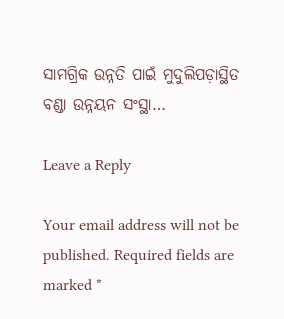ସାମଗ୍ରିକ ଉନ୍ନତି ପାଇଁ ମୁଦୁଲିପଡ଼ାସ୍ଥିତ ବଣ୍ଡା ଉନ୍ନୟନ ସଂସ୍ଥା…

Leave a Reply

Your email address will not be published. Required fields are marked *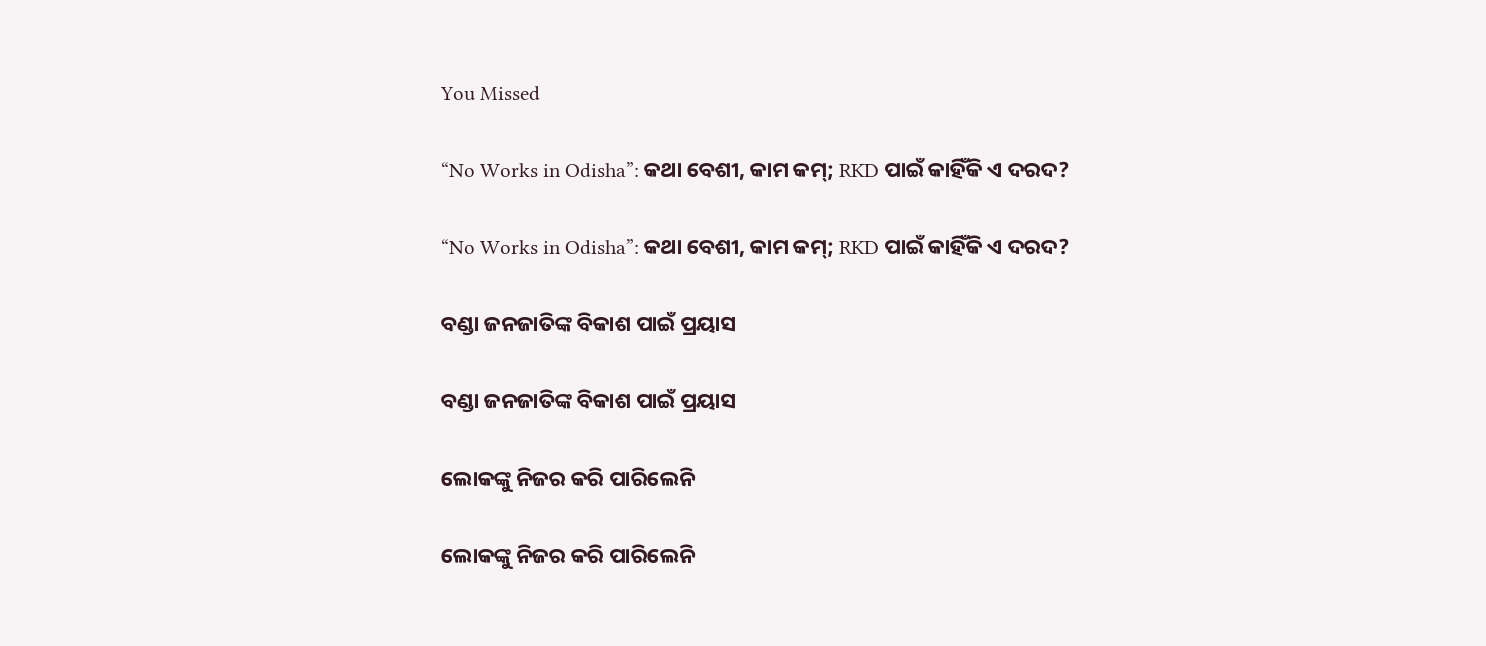You Missed

“No Works in Odisha”: କଥା ବେଶୀ, କାମ କମ୍; RKD ପାଇଁ କାହିଁକି ଏ ଦରଦ?

“No Works in Odisha”: କଥା ବେଶୀ, କାମ କମ୍; RKD ପାଇଁ କାହିଁକି ଏ ଦରଦ?

ବଣ୍ଡା ଜନଜାତିଙ୍କ ବିକାଶ ପାଇଁ ପ୍ରୟାସ

ବଣ୍ଡା ଜନଜାତିଙ୍କ ବିକାଶ ପାଇଁ ପ୍ରୟାସ

ଲୋକଙ୍କୁ ନିଜର କରି ପାରିଲେନି

ଲୋକଙ୍କୁ ନିଜର କରି ପାରିଲେନି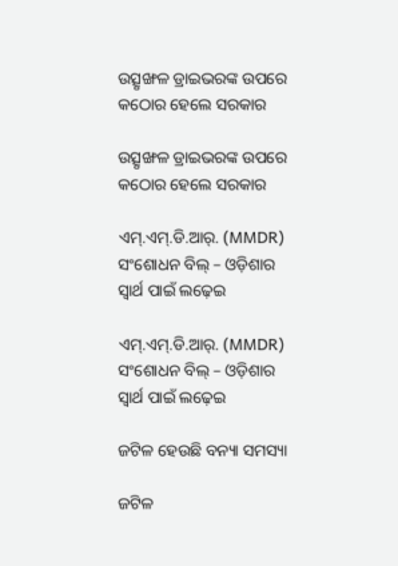ଉତ୍ସୃଙ୍ଖଳ ଡ୍ରାଇଭରଙ୍କ ଉପରେ କଠୋର ହେଲେ ସରକାର

ଉତ୍ସୃଙ୍ଖଳ ଡ୍ରାଇଭରଙ୍କ ଉପରେ କଠୋର ହେଲେ ସରକାର

ଏମ୍.ଏମ୍.ଡି.ଆର୍. (MMDR) ସଂଶୋଧନ ବିଲ୍ – ଓଡ଼ିଶାର ସ୍ୱାର୍ଥ ପାଇଁ ଲଢ଼େଇ

ଏମ୍.ଏମ୍.ଡି.ଆର୍. (MMDR) ସଂଶୋଧନ ବିଲ୍ – ଓଡ଼ିଶାର ସ୍ୱାର୍ଥ ପାଇଁ ଲଢ଼େଇ

ଜଟିଳ ହେଉଛି ବନ୍ୟା ସମସ୍ୟା

ଜଟିଳ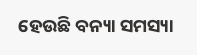ହେଉଛି ବନ୍ୟା ସମସ୍ୟା